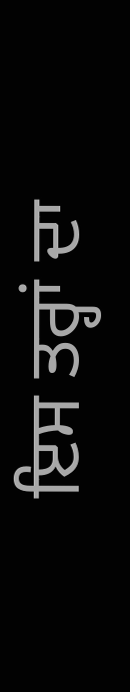ਇਸ ਤਰ੍ਹਾਂ ਦਾ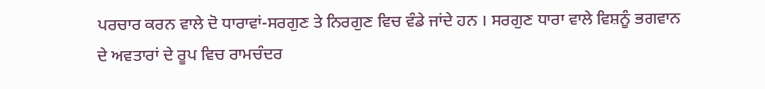ਪਰਚਾਰ ਕਰਨ ਵਾਲੇ ਦੋ ਧਾਰਾਵਾਂ-ਸਰਗੁਣ ਤੇ ਨਿਰਗੁਣ ਵਿਚ ਵੰਡੇ ਜਾਂਦੇ ਹਨ । ਸਰਗੁਣ ਧਾਰਾ ਵਾਲੇ ਵਿਸ਼ਨੂੰ ਭਗਵਾਨ ਦੇ ਅਵਤਾਰਾਂ ਦੇ ਰੂਪ ਵਿਚ ਰਾਮਚੰਦਰ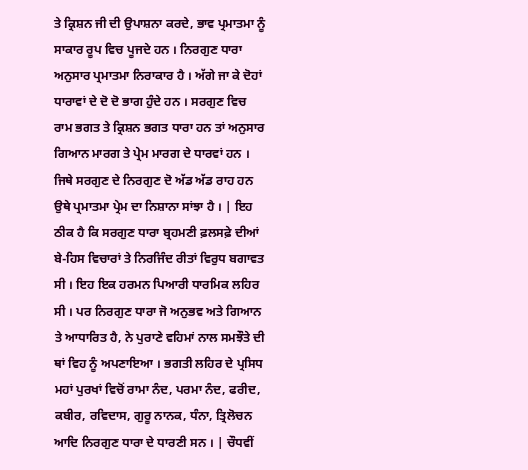ਤੇ ਕ੍ਰਿਸ਼ਨ ਜੀ ਦੀ ਉਪਾਸ਼ਨਾ ਕਰਦੇ, ਭਾਵ ਪ੍ਰਮਾਤਮਾ ਨੂੰ ਸਾਕਾਰ ਰੂਪ ਵਿਚ ਪੂਜਦੇ ਹਨ । ਨਿਰਗੁਣ ਧਾਰਾ ਅਨੁਸਾਰ ਪ੍ਰਮਾਤਮਾ ਨਿਰਾਕਾਰ ਹੈ । ਅੱਗੇ ਜਾ ਕੇ ਦੋਹਾਂ ਧਾਰਾਵਾਂ ਦੇ ਦੋ ਦੋ ਭਾਗ ਹੁੰਦੇ ਹਨ । ਸਰਗੁਣ ਵਿਚ ਰਾਮ ਭਗਤ ਤੇ ਕ੍ਰਿਸ਼ਨ ਭਗਤ ਧਾਰਾ ਹਨ ਤਾਂ ਅਨੁਸਾਰ ਗਿਆਨ ਮਾਰਗ ਤੇ ਪ੍ਰੇਮ ਮਾਰਗ ਦੇ ਧਾਰਵਾਂ ਹਨ । ਜਿਥੇ ਸਰਗੁਣ ਦੇ ਨਿਰਗੁਣ ਦੋ ਅੱਡ ਅੱਡ ਰਾਹ ਹਨ ਉਥੇ ਪ੍ਰਮਾਤਮਾ ਪ੍ਰੇਮ ਦਾ ਨਿਸ਼ਾਨਾ ਸਾਂਝਾ ਹੈ । | ਇਹ ਠੀਕ ਹੈ ਕਿ ਸਰਗੁਣ ਧਾਰਾ ਬ੍ਰਹਮਣੀ ਫ਼ਲਸਫ਼ੇ ਦੀਆਂ ਬੇ-ਹਿਸ ਵਿਚਾਰਾਂ ਤੇ ਨਿਰਜਿੰਦ ਰੀਤਾਂ ਵਿਰੁਧ ਬਗਾਵਤ ਸੀ । ਇਹ ਇਕ ਹਰਮਨ ਪਿਆਰੀ ਧਾਰਮਿਕ ਲਹਿਰ ਸੀ । ਪਰ ਨਿਰਗੁਣ ਧਾਰਾ ਜੋ ਅਨੁਭਵ ਅਤੇ ਗਿਆਨ ਤੇ ਆਧਾਰਿਤ ਹੈ, ਨੇ ਪੁਰਾਣੇ ਵਹਿਮਾਂ ਨਾਲ ਸਮਝੌਤੇ ਦੀ ਥਾਂ ਵਿਹ ਨੂੰ ਅਪਣਾਇਆ । ਭਗਤੀ ਲਹਿਰ ਦੇ ਪ੍ਰਸਿਧ ਮਹਾਂ ਪੁਰਖਾਂ ਵਿਚੋਂ ਰਾਮਾ ਨੰਦ, ਪਰਮਾ ਨੰਦ, ਫਰੀਦ, ਕਬੀਰ, ਰਵਿਦਾਸ, ਗੁਰੂ ਨਾਨਕ, ਧੰਨਾ, ਤ੍ਰਿਲੋਚਨ ਆਦਿ ਨਿਰਗੁਣ ਧਾਰਾ ਦੇ ਧਾਰਣੀ ਸਨ । | ਚੌਧਵੀਂ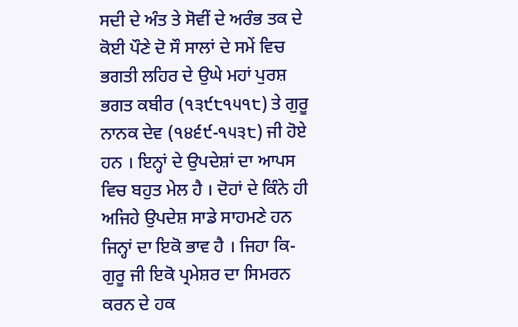ਸਦੀ ਦੇ ਅੰਤ ਤੇ ਸੋਵੀਂ ਦੇ ਅਰੰਭ ਤਕ ਦੇ ਕੋਈ ਪੌਣੇ ਦੋ ਸੌ ਸਾਲਾਂ ਦੇ ਸਮੇਂ ਵਿਚ ਭਗਤੀ ਲਹਿਰ ਦੇ ਉਘੇ ਮਹਾਂ ਪੁਰਸ਼ ਭਗਤ ਕਬੀਰ (੧੩੯੮੧੫੧੮) ਤੇ ਗੁਰੂ ਨਾਨਕ ਦੇਵ (੧੪੬੯-੧੫੩੮) ਜੀ ਹੋਏ ਹਨ । ਇਨ੍ਹਾਂ ਦੇ ਉਪਦੇਸ਼ਾਂ ਦਾ ਆਪਸ ਵਿਚ ਬਹੁਤ ਮੇਲ ਹੈ । ਦੋਹਾਂ ਦੇ ਕਿੰਨੇ ਹੀ ਅਜਿਹੇ ਉਪਦੇਸ਼ ਸਾਡੇ ਸਾਹਮਣੇ ਹਨ ਜਿਨ੍ਹਾਂ ਦਾ ਇਕੋ ਭਾਵ ਹੈ । ਜਿਹਾ ਕਿ-ਗੁਰੂ ਜੀ ਇਕੋ ਪ੍ਰਮੇਸ਼ਰ ਦਾ ਸਿਮਰਨ ਕਰਨ ਦੇ ਹਕ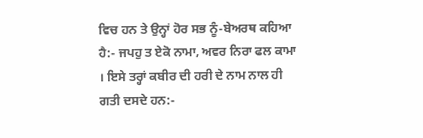ਵਿਚ ਹਨ ਤੇ ਉਨ੍ਹਾਂ ਹੋਰ ਸਭ ਨੂੰ-ਬੇਅਰਥ ਕਹਿਆ ਹੈ:- ਜਪਹੁ ਤ ਏਕੋ ਨਾਮਾ, ਅਵਰ ਨਿਰਾ ਫਲ ਕਾਮਾ । ਇਸੇ ਤਰ੍ਹਾਂ ਕਬੀਰ ਦੀ ਹਰੀ ਦੇ ਨਾਮ ਨਾਲ ਹੀ ਗਤੀ ਦਸਦੇ ਹਨ:-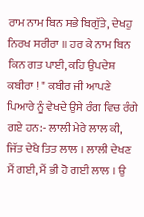ਰਾਮ ਨਾਮ ਬਿਨ ਸਭੇ ਬਿਗੁੱਤੇ, ਦੇਖਹੁ ਨਿਰਖ ਸਰੀਰਾ ॥ ਹਰ ਕੇ ਨਾਮ ਬਿਨ ਕਿਨ ਗਤ ਪਾਈ, ਕਹਿ ਉਪਦੇਸ਼ ਕਬੀਰਾ ! " ਕਬੀਰ ਜੀ ਆਪਣੇ ਪਿਆਰੇ ਨੂੰ ਵੇਖਦੇ ਉਸੇ ਰੰਗ ਵਿਚ ਰੰਗੇ ਗਏ ਹਨ:- ਲਾਲੀ ਮੇਰੇ ਲਾਲ ਕੀ, ਜਿੱਤ ਦੇਖੈ ਤਿਤ ਲਾਲ । ਲਾਲੀ ਦੇਖਣ ਮੈਂ ਗਈ, ਮੈਂ ਭੀ ਹੋ ਗਈ ਲਾਲ । ਉ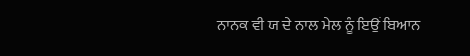ਨਾਨਕ ਵੀ ਯ ਦੇ ਨਾਲ ਮੇਲ ਨੂੰ ਇਉਂ ਬਿਆਨ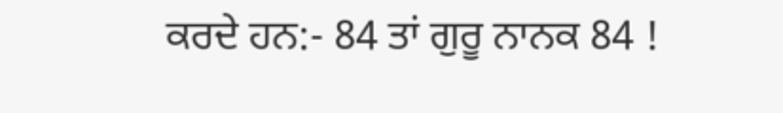ਕਰਦੇ ਹਨ:- 84 ਤਾਂ ਗੁਰੂ ਨਾਨਕ 84 !